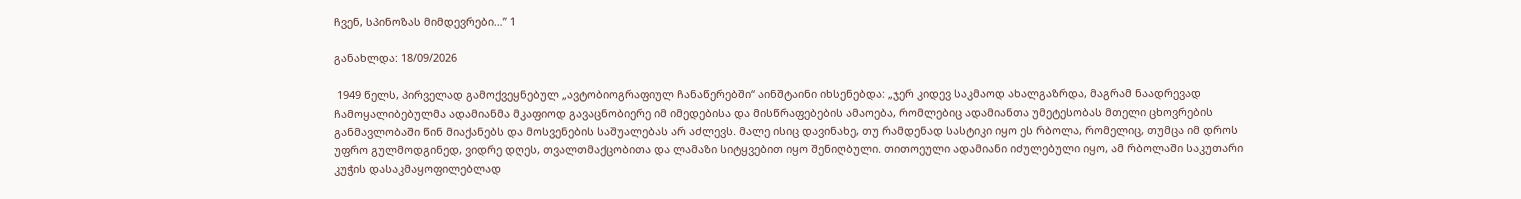ჩვენ, სპინოზას მიმდევრები…” 1

განახლდა: 18/09/2026

 1949 წელს, პირველად გამოქვეყნებულ „ავტობიოგრაფიულ ჩანაწერებში“ აინშტაინი იხსენებდა: „ჯერ კიდევ საკმაოდ ახალგაზრდა, მაგრამ ნაადრევად ჩამოყალიბებულმა ადამიანმა მკაფიოდ გავაცნობიერე იმ იმედებისა და მისწრაფებების ამაოება, რომლებიც ადამიანთა უმეტესობას მთელი ცხოვრების განმავლობაში წინ მიაქანებს და მოსვენების საშუალებას არ აძლევს. მალე ისიც დავინახე, თუ რამდენად სასტიკი იყო ეს რბოლა, რომელიც, თუმცა იმ დროს უფრო გულმოდგინედ, ვიდრე დღეს, თვალთმაქცობითა და ლამაზი სიტყვებით იყო შენიღბული. თითოეული ადამიანი იძულებული იყო, ამ რბოლაში საკუთარი კუჭის დასაკმაყოფილებლად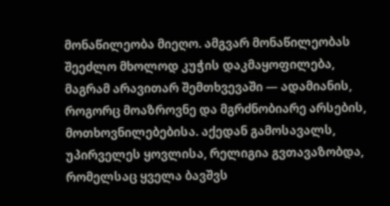მონაწილეობა მიეღო. ამგვარ მონაწილეობას შეეძლო მხოლოდ კუჭის დაკმაყოფილება, მაგრამ არავითარ შემთხვევაში — ადამიანის, როგორც მოაზროვნე და მგრძნობიარე არსების, მოთხოვნილებებისა. აქედან გამოსავალს, უპირველეს ყოვლისა, რელიგია გვთავაზობდა, რომელსაც ყველა ბავშვს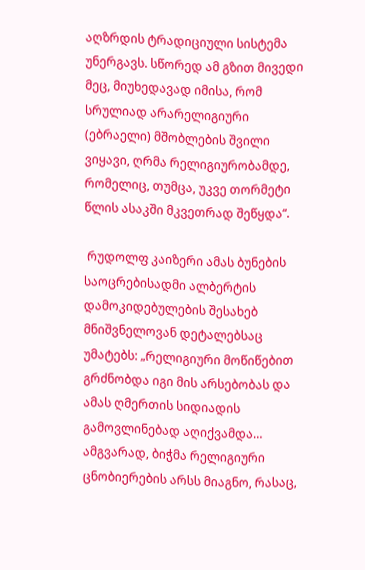აღზრდის ტრადიციული სისტემა უნერგავს. სწორედ ამ გზით მივედი მეც, მიუხედავად იმისა, რომ სრულიად არარელიგიური (ებრაელი) მშობლების შვილი ვიყავი, ღრმა რელიგიურობამდე, რომელიც, თუმცა, უკვე თორმეტი წლის ასაკში მკვეთრად შეწყდა“.

 რუდოლფ კაიზერი ამას ბუნების საოცრებისადმი ალბერტის დამოკიდებულების შესახებ მნიშვნელოვან დეტალებსაც უმატებს: „რელიგიური მოწიწებით გრძნობდა იგი მის არსებობას და ამას ღმერთის სიდიადის გამოვლინებად აღიქვამდა… ამგვარად, ბიჭმა რელიგიური ცნობიერების არსს მიაგნო, რასაც,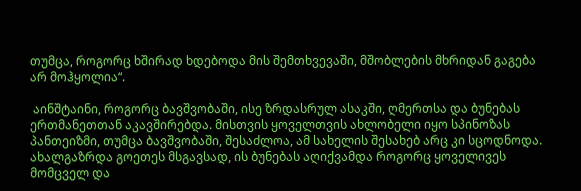თუმცა, როგორც ხშირად ხდებოდა მის შემთხვევაში, მშობლების მხრიდან გაგება არ მოჰყოლია“.

 აინშტაინი, როგორც ბავშვობაში, ისე ზრდასრულ ასაკში, ღმერთსა და ბუნებას ერთმანეთთან აკავშირებდა. მისთვის ყოველთვის ახლობელი იყო სპინოზას პანთეიზმი, თუმცა ბავშვობაში, შესაძლოა, ამ სახელის შესახებ არც კი სცოდნოდა. ახალგაზრდა გოეთეს მსგავსად, ის ბუნებას აღიქვამდა როგორც ყოველივეს მომცველ და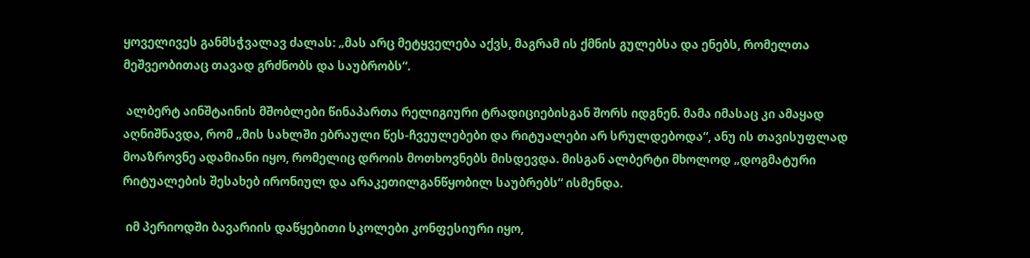ყოველივეს განმსჭვალავ ძალას: „მას არც მეტყველება აქვს, მაგრამ ის ქმნის გულებსა და ენებს, რომელთა მეშვეობითაც თავად გრძნობს და საუბრობს“.

 ალბერტ აინშტაინის მშობლები წინაპართა რელიგიური ტრადიციებისგან შორს იდგნენ. მამა იმასაც კი ამაყად აღნიშნავდა, რომ „მის სახლში ებრაული წეს-ჩვეულებები და რიტუალები არ სრულდებოდა“, ანუ ის თავისუფლად მოაზროვნე ადამიანი იყო, რომელიც დროის მოთხოვნებს მისდევდა. მისგან ალბერტი მხოლოდ „დოგმატური რიტუალების შესახებ ირონიულ და არაკეთილგანწყობილ საუბრებს“ ისმენდა.

 იმ პერიოდში ბავარიის დაწყებითი სკოლები კონფესიური იყო,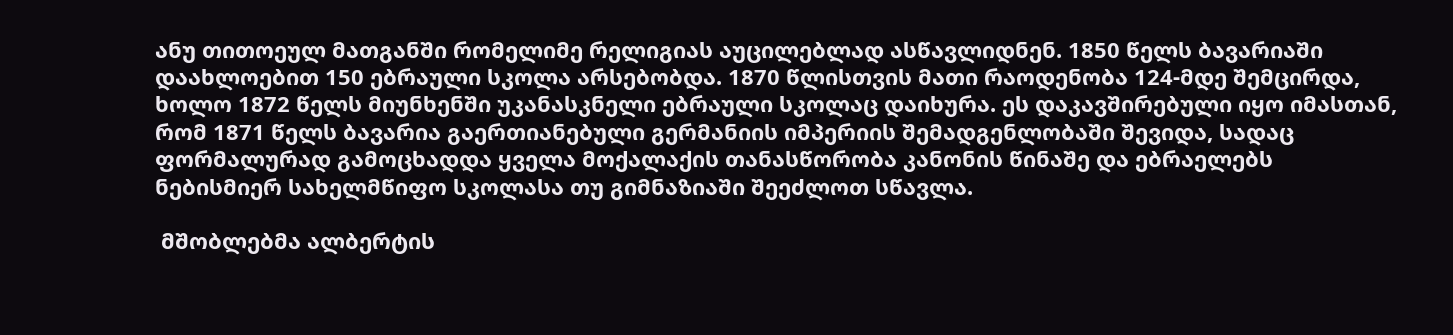ანუ თითოეულ მათგანში რომელიმე რელიგიას აუცილებლად ასწავლიდნენ. 1850 წელს ბავარიაში დაახლოებით 150 ებრაული სკოლა არსებობდა. 1870 წლისთვის მათი რაოდენობა 124-მდე შემცირდა, ხოლო 1872 წელს მიუნხენში უკანასკნელი ებრაული სკოლაც დაიხურა. ეს დაკავშირებული იყო იმასთან, რომ 1871 წელს ბავარია გაერთიანებული გერმანიის იმპერიის შემადგენლობაში შევიდა, სადაც ფორმალურად გამოცხადდა ყველა მოქალაქის თანასწორობა კანონის წინაშე და ებრაელებს ნებისმიერ სახელმწიფო სკოლასა თუ გიმნაზიაში შეეძლოთ სწავლა.

 მშობლებმა ალბერტის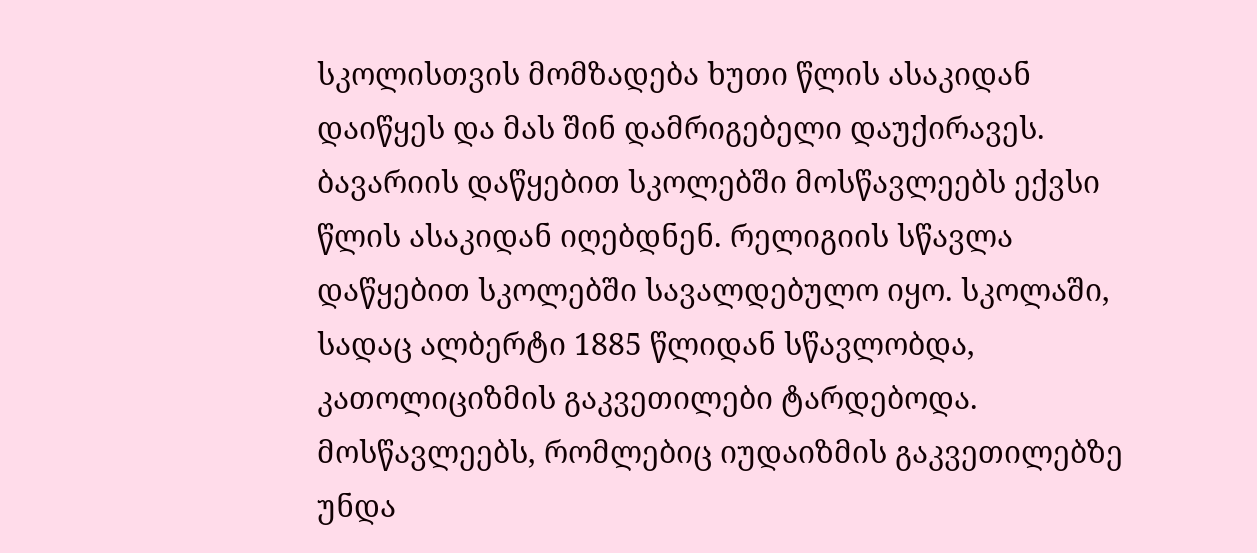სკოლისთვის მომზადება ხუთი წლის ასაკიდან დაიწყეს და მას შინ დამრიგებელი დაუქირავეს. ბავარიის დაწყებით სკოლებში მოსწავლეებს ექვსი წლის ასაკიდან იღებდნენ. რელიგიის სწავლა დაწყებით სკოლებში სავალდებულო იყო. სკოლაში, სადაც ალბერტი 1885 წლიდან სწავლობდა, კათოლიციზმის გაკვეთილები ტარდებოდა. მოსწავლეებს, რომლებიც იუდაიზმის გაკვეთილებზე უნდა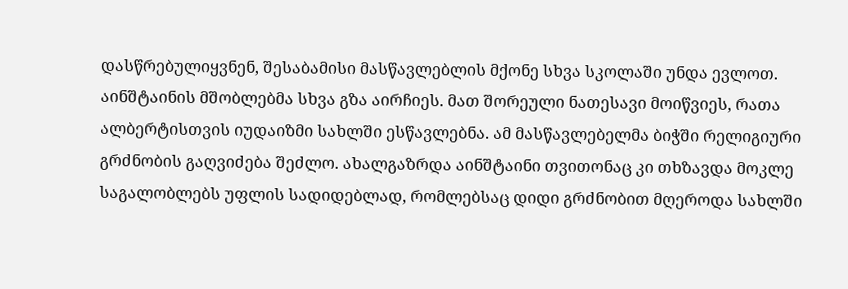დასწრებულიყვნენ, შესაბამისი მასწავლებლის მქონე სხვა სკოლაში უნდა ევლოთ. აინშტაინის მშობლებმა სხვა გზა აირჩიეს. მათ შორეული ნათესავი მოიწვიეს, რათა ალბერტისთვის იუდაიზმი სახლში ესწავლებნა. ამ მასწავლებელმა ბიჭში რელიგიური გრძნობის გაღვიძება შეძლო. ახალგაზრდა აინშტაინი თვითონაც კი თხზავდა მოკლე საგალობლებს უფლის სადიდებლად, რომლებსაც დიდი გრძნობით მღეროდა სახლში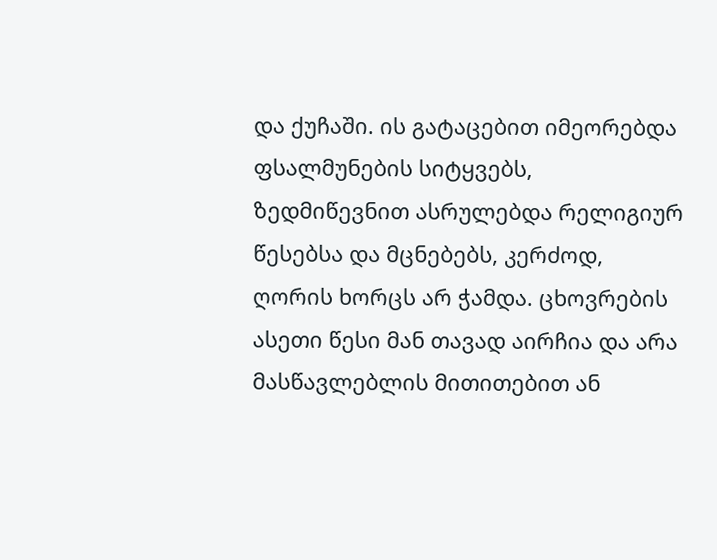და ქუჩაში. ის გატაცებით იმეორებდა ფსალმუნების სიტყვებს, ზედმიწევნით ასრულებდა რელიგიურ წესებსა და მცნებებს, კერძოდ, ღორის ხორცს არ ჭამდა. ცხოვრების ასეთი წესი მან თავად აირჩია და არა მასწავლებლის მითითებით ან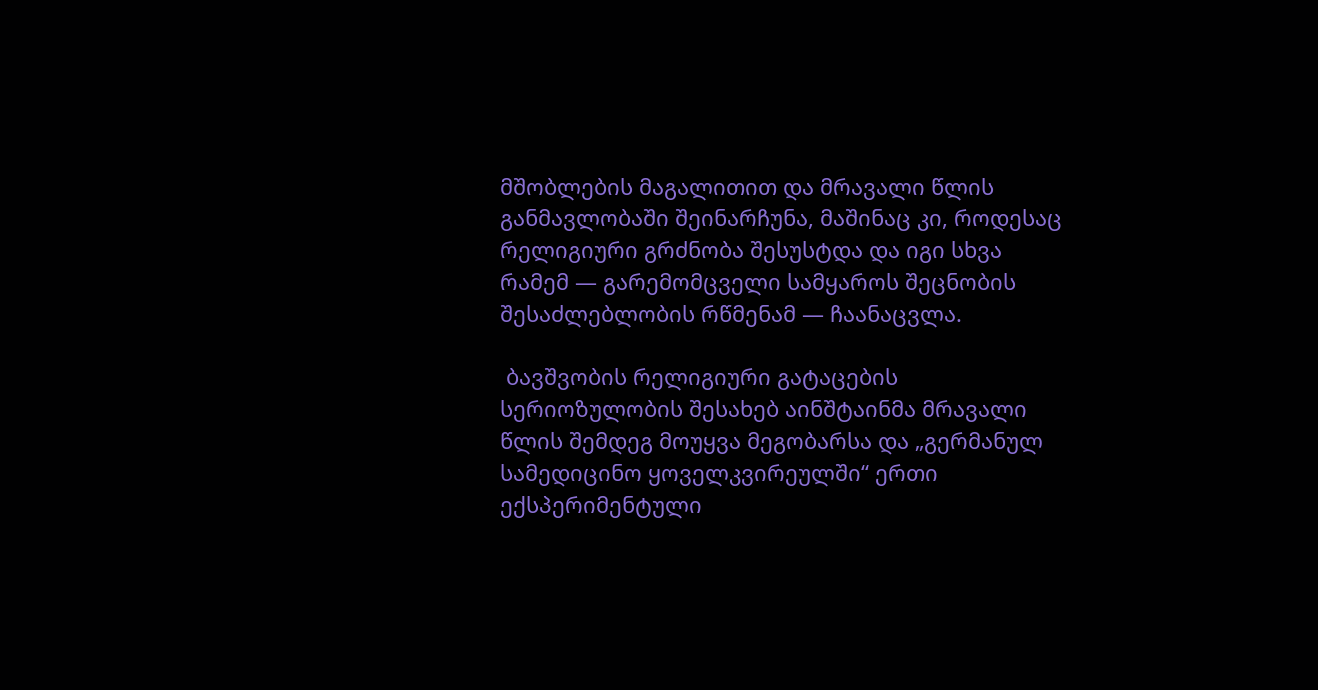მშობლების მაგალითით და მრავალი წლის განმავლობაში შეინარჩუნა, მაშინაც კი, როდესაც რელიგიური გრძნობა შესუსტდა და იგი სხვა რამემ — გარემომცველი სამყაროს შეცნობის შესაძლებლობის რწმენამ — ჩაანაცვლა.

 ბავშვობის რელიგიური გატაცების სერიოზულობის შესახებ აინშტაინმა მრავალი წლის შემდეგ მოუყვა მეგობარსა და „გერმანულ სამედიცინო ყოველკვირეულში“ ერთი ექსპერიმენტული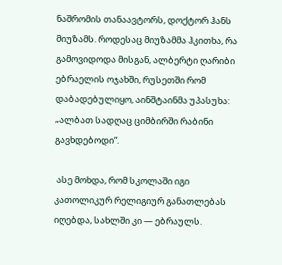ნაშრომის თანაავტორს, დოქტორ ჰანს მიუზამს. როდესაც მიუზამმა ჰკითხა, რა გამოვიდოდა მისგან, ალბერტი ღარიბი ებრაელის ოჯახში, რუსეთში რომ დაბადებულიყო, აინშტაინმა უპასუხა: „ალბათ სადღაც ციმბირში რაბინი გავხდებოდი“.

 ასე მოხდა, რომ სკოლაში იგი კათოლიკურ რელიგიურ განათლებას იღებდა, სახლში კი — ებრაულს.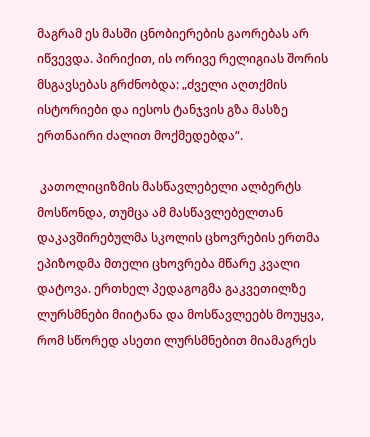მაგრამ ეს მასში ცნობიერების გაორებას არ იწვევდა. პირიქით, ის ორივე რელიგიას შორის მსგავსებას გრძნობდა: „ძველი აღთქმის ისტორიები და იესოს ტანჯვის გზა მასზე ერთნაირი ძალით მოქმედებდა“.

 კათოლიციზმის მასწავლებელი ალბერტს მოსწონდა, თუმცა ამ მასწავლებელთან დაკავშირებულმა სკოლის ცხოვრების ერთმა ეპიზოდმა მთელი ცხოვრება მწარე კვალი დატოვა. ერთხელ პედაგოგმა გაკვეთილზე ლურსმნები მიიტანა და მოსწავლეებს მოუყვა, რომ სწორედ ასეთი ლურსმნებით მიამაგრეს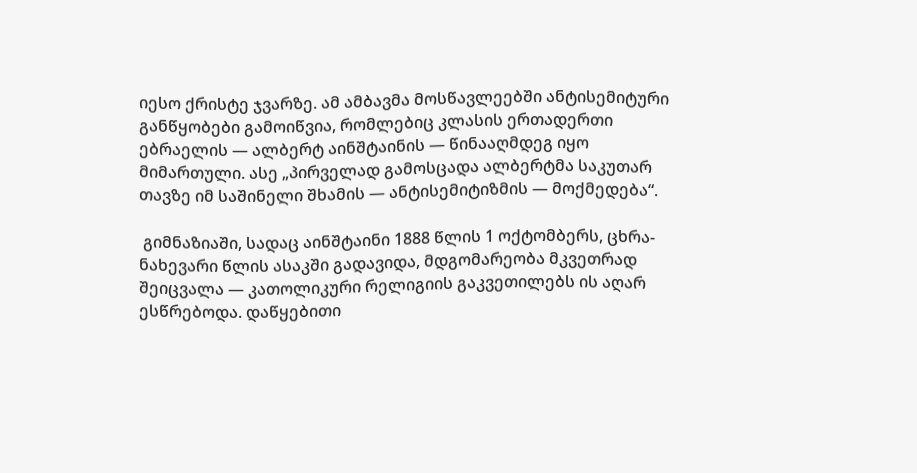იესო ქრისტე ჯვარზე. ამ ამბავმა მოსწავლეებში ანტისემიტური განწყობები გამოიწვია, რომლებიც კლასის ერთადერთი ებრაელის — ალბერტ აინშტაინის — წინააღმდეგ იყო მიმართული. ასე „პირველად გამოსცადა ალბერტმა საკუთარ თავზე იმ საშინელი შხამის — ანტისემიტიზმის — მოქმედება“.

 გიმნაზიაში, სადაც აინშტაინი 1888 წლის 1 ოქტომბერს, ცხრა-ნახევარი წლის ასაკში გადავიდა, მდგომარეობა მკვეთრად შეიცვალა — კათოლიკური რელიგიის გაკვეთილებს ის აღარ ესწრებოდა. დაწყებითი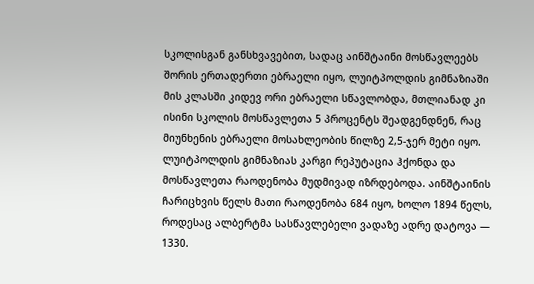სკოლისგან განსხვავებით, სადაც აინშტაინი მოსწავლეებს შორის ერთადერთი ებრაელი იყო, ლუიტპოლდის გიმნაზიაში მის კლასში კიდევ ორი ებრაელი სწავლობდა, მთლიანად კი ისინი სკოლის მოსწავლეთა 5 პროცენტს შეადგენდნენ, რაც მიუნხენის ებრაელი მოსახლეობის წილზე 2,5-ჯერ მეტი იყო. ლუიტპოლდის გიმნაზიას კარგი რეპუტაცია ჰქონდა და მოსწავლეთა რაოდენობა მუდმივად იზრდებოდა. აინშტაინის ჩარიცხვის წელს მათი რაოდენობა 684 იყო, ხოლო 1894 წელს, როდესაც ალბერტმა სასწავლებელი ვადაზე ადრე დატოვა — 1330.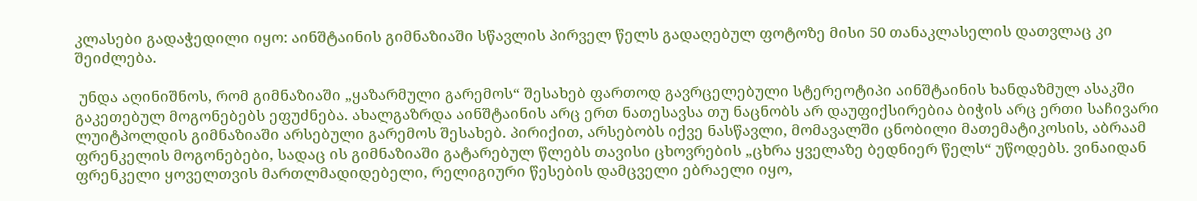კლასები გადაჭედილი იყო: აინშტაინის გიმნაზიაში სწავლის პირველ წელს გადაღებულ ფოტოზე მისი 50 თანაკლასელის დათვლაც კი შეიძლება.

 უნდა აღინიშნოს, რომ გიმნაზიაში „ყაზარმული გარემოს“ შესახებ ფართოდ გავრცელებული სტერეოტიპი აინშტაინის ხანდაზმულ ასაკში გაკეთებულ მოგონებებს ეფუძნება. ახალგაზრდა აინშტაინის არც ერთ ნათესავსა თუ ნაცნობს არ დაუფიქსირებია ბიჭის არც ერთი საჩივარი ლუიტპოლდის გიმნაზიაში არსებული გარემოს შესახებ. პირიქით, არსებობს იქვე ნასწავლი, მომავალში ცნობილი მათემატიკოსის, აბრაამ ფრენკელის მოგონებები, სადაც ის გიმნაზიაში გატარებულ წლებს თავისი ცხოვრების „ცხრა ყველაზე ბედნიერ წელს“ უწოდებს. ვინაიდან ფრენკელი ყოველთვის მართლმადიდებელი, რელიგიური წესების დამცველი ებრაელი იყო,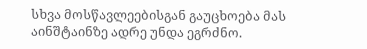სხვა მოსწავლეებისგან გაუცხოება მას აინშტაინზე ადრე უნდა ეგრძნო.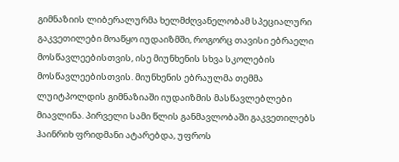გიმნაზიის ლიბერალურმა ხელმძღვანელობამ სპეციალური გაკვეთილები მოაწყო იუდაიზმში, როგორც თავისი ებრაელი მოსწავლეებისთვის, ისე მიუნხენის სხვა სკოლების მოსწავლეებისთვის. მიუნხენის ებრაულმა თემმა ლუიტპოლდის გიმნაზიაში იუდაიზმის მასწავლებლები მიავლინა. პირველი სამი წლის განმავლობაში გაკვეთილებს ჰაინრიხ ფრიდმანი ატარებდა, უფროს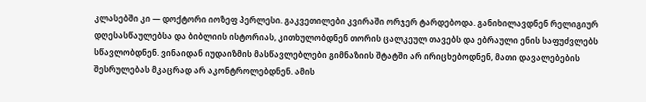კლასებში კი — დოქტორი იოზეფ პერლესი. გაკვეთილები კვირაში ორჯერ ტარდებოდა. განიხილავდნენ რელიგიურ დღესასწაულებსა და ბიბლიის ისტორიას, კითხულობდნენ თორის ცალკეულ თავებს და ებრაული ენის საფუძვლებს სწავლობდნენ. ვინაიდან იუდაიზმის მასწავლებლები გიმნაზიის შტატში არ ირიცხებოდნენ, მათი დავალებების შესრულებას მკაცრად არ აკონტროლებდნენ. ამის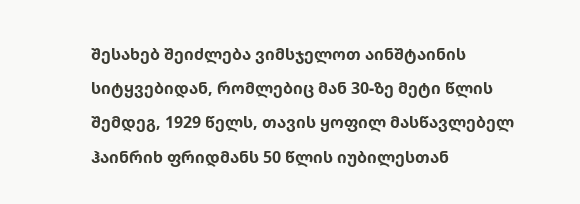შესახებ შეიძლება ვიმსჯელოთ აინშტაინის სიტყვებიდან, რომლებიც მან 30-ზე მეტი წლის შემდეგ, 1929 წელს, თავის ყოფილ მასწავლებელ ჰაინრიხ ფრიდმანს 50 წლის იუბილესთან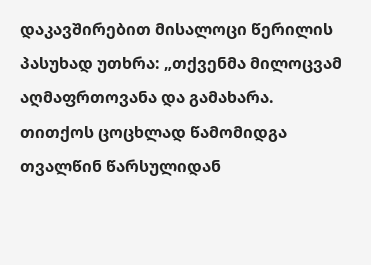დაკავშირებით მისალოცი წერილის პასუხად უთხრა: „თქვენმა მილოცვამ აღმაფრთოვანა და გამახარა. თითქოს ცოცხლად წამომიდგა თვალწინ წარსულიდან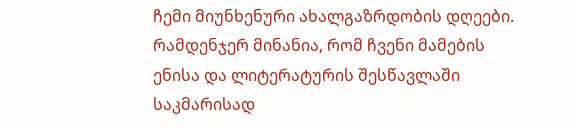ჩემი მიუნხენური ახალგაზრდობის დღეები. რამდენჯერ მინანია, რომ ჩვენი მამების ენისა და ლიტერატურის შესწავლაში საკმარისად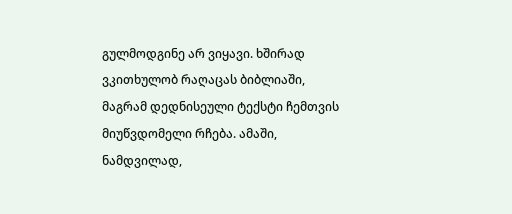გულმოდგინე არ ვიყავი. ხშირად ვკითხულობ რაღაცას ბიბლიაში, მაგრამ დედნისეული ტექსტი ჩემთვის მიუწვდომელი რჩება. ამაში, ნამდვილად,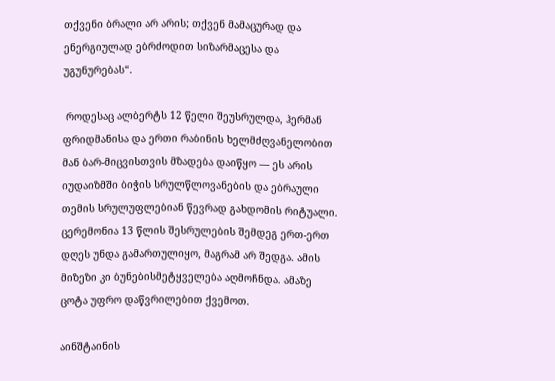თქვენი ბრალი არ არის; თქვენ მამაცურად და ენერგიულად ებრძოდით სიზარმაცესა და უგუნურებას“.

 როდესაც ალბერტს 12 წელი შეუსრულდა, ჰერმან ფრიდმანისა და ერთი რაბინის ხელმძღვანელობით მან ბარ-მიცვისთვის მზადება დაიწყო — ეს არის იუდაიზმში ბიჭის სრულწლოვანების და ებრაული თემის სრულუფლებიან წევრად გახდომის რიტუალი. ცერემონია 13 წლის შესრულების შემდეგ ერთ-ერთ დღეს უნდა გამართულიყო, მაგრამ არ შედგა. ამის მიზეზი კი ბუნებისმეტყველება აღმოჩნდა. ამაზე ცოტა უფრო დაწვრილებით ქვემოთ.

აინშტაინის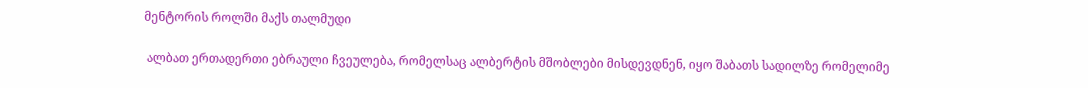მენტორის როლში მაქს თალმუდი

 ალბათ ერთადერთი ებრაული ჩვეულება, რომელსაც ალბერტის მშობლები მისდევდნენ, იყო შაბათს სადილზე რომელიმე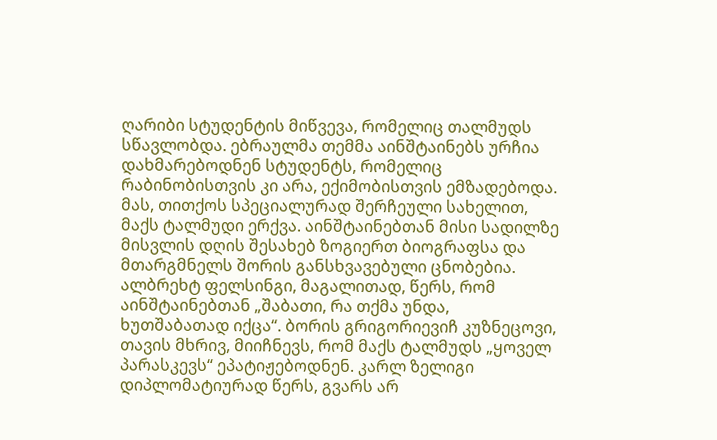ღარიბი სტუდენტის მიწვევა, რომელიც თალმუდს სწავლობდა. ებრაულმა თემმა აინშტაინებს ურჩია დახმარებოდნენ სტუდენტს, რომელიც რაბინობისთვის კი არა, ექიმობისთვის ემზადებოდა. მას, თითქოს სპეციალურად შერჩეული სახელით, მაქს ტალმუდი ერქვა. აინშტაინებთან მისი სადილზე მისვლის დღის შესახებ ზოგიერთ ბიოგრაფსა და მთარგმნელს შორის განსხვავებული ცნობებია. ალბრეხტ ფელსინგი, მაგალითად, წერს, რომ აინშტაინებთან „შაბათი, რა თქმა უნდა, ხუთშაბათად იქცა“. ბორის გრიგორიევიჩ კუზნეცოვი, თავის მხრივ, მიიჩნევს, რომ მაქს ტალმუდს „ყოველ პარასკევს“ ეპატიჟებოდნენ. კარლ ზელიგი დიპლომატიურად წერს, გვარს არ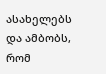ასახელებს და ამბობს, რომ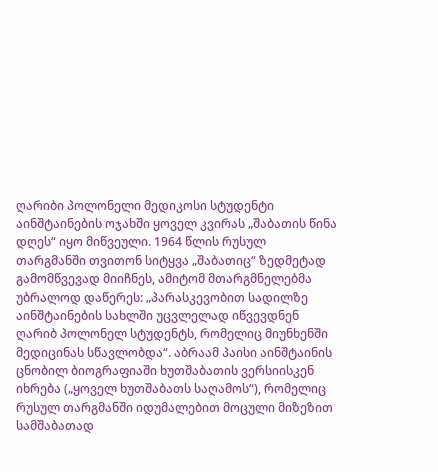ღარიბი პოლონელი მედიკოსი სტუდენტი აინშტაინების ოჯახში ყოველ კვირას „შაბათის წინა დღეს“ იყო მიწვეული. 1964 წლის რუსულ თარგმანში თვითონ სიტყვა „შაბათიც“ ზედმეტად გამომწვევად მიიჩნეს, ამიტომ მთარგმნელებმა უბრალოდ დაწერეს: „პარასკევობით სადილზე აინშტაინების სახლში უცვლელად იწვევდნენ ღარიბ პოლონელ სტუდენტს, რომელიც მიუნხენში მედიცინას სწავლობდა“. აბრაამ პაისი აინშტაინის ცნობილ ბიოგრაფიაში ხუთშაბათის ვერსიისკენ იხრება („ყოველ ხუთშაბათს საღამოს“), რომელიც რუსულ თარგმანში იდუმალებით მოცული მიზეზით სამშაბათად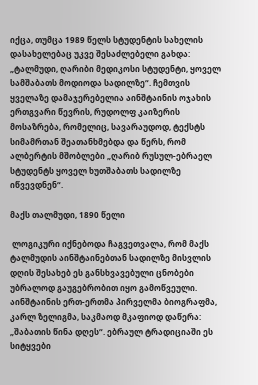იქცა, თუმცა 1989 წელს სტუდენტის სახელის დასახელებაც უკვე შესაძლებელი გახდა: „ტალმუდი, ღარიბი მედიკოსი სტუდენტი, ყოველ სამშაბათს მოდიოდა სადილზე“. ჩემთვის ყველაზე დამაჯერებელია აინშტაინის ოჯახის ერთგვარი წევრის, რუდოლფ კაიზერის მოსაზრება, რომელიც, სავარაუდოდ, ტექსტს სიმამრთან შეათანხმებდა და წერს, რომ ალბერტის მშობლები „ღარიბ რუსულ-ებრაელ სტუდენტს ყოველ ხუთშაბათს სადილზე იწვევდნენ“.

მაქს თალმუდი, 1890 წელი

 ლოგიკური იქნებოდა ჩაგვეთვალა, რომ მაქს ტალმუდის აინშტაინებთან სადილზე მისვლის დღის შესახებ ეს განსხვავებული ცნობები უბრალოდ გაუგებრობით იყო გამოწვეული. აინშტაინის ერთ-ერთმა პირველმა ბიოგრაფმა, კარლ ზელიგმა, საკმაოდ მკაფიოდ დაწერა: „შაბათის წინა დღეს“. ებრაულ ტრადიციაში ეს სიტყვები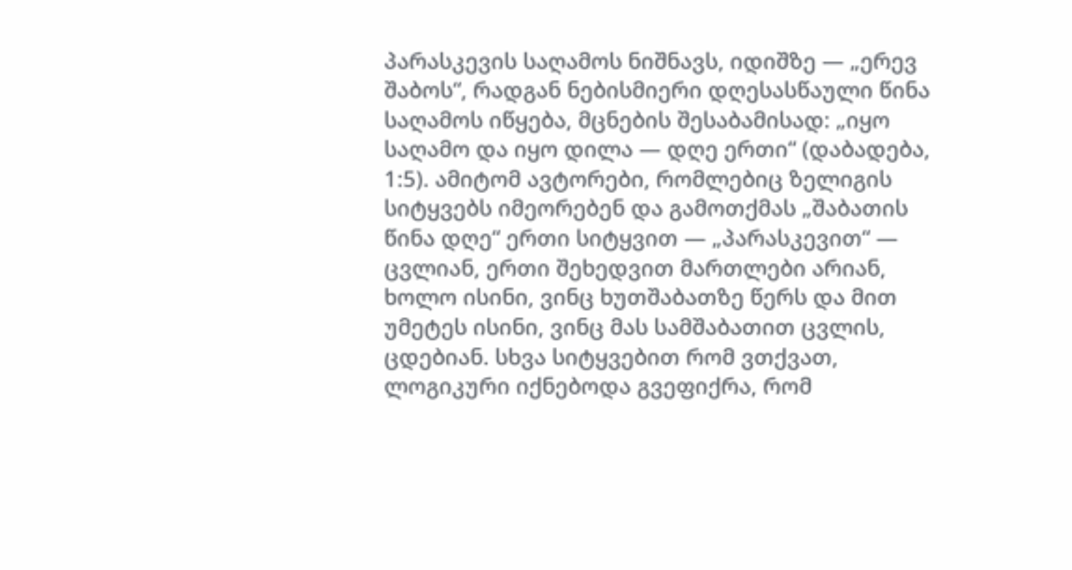პარასკევის საღამოს ნიშნავს, იდიშზე — „ერევ შაბოს“, რადგან ნებისმიერი დღესასწაული წინა საღამოს იწყება, მცნების შესაბამისად: „იყო საღამო და იყო დილა — დღე ერთი“ (დაბადება, 1:5). ამიტომ ავტორები, რომლებიც ზელიგის სიტყვებს იმეორებენ და გამოთქმას „შაბათის წინა დღე“ ერთი სიტყვით — „პარასკევით“ — ცვლიან, ერთი შეხედვით მართლები არიან, ხოლო ისინი, ვინც ხუთშაბათზე წერს და მით უმეტეს ისინი, ვინც მას სამშაბათით ცვლის, ცდებიან. სხვა სიტყვებით რომ ვთქვათ, ლოგიკური იქნებოდა გვეფიქრა, რომ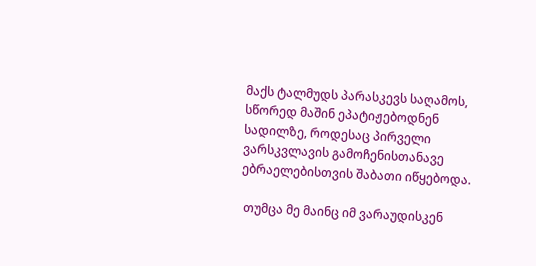მაქს ტალმუდს პარასკევს საღამოს, სწორედ მაშინ ეპატიჟებოდნენ სადილზე, როდესაც პირველი ვარსკვლავის გამოჩენისთანავე ებრაელებისთვის შაბათი იწყებოდა.

 თუმცა მე მაინც იმ ვარაუდისკენ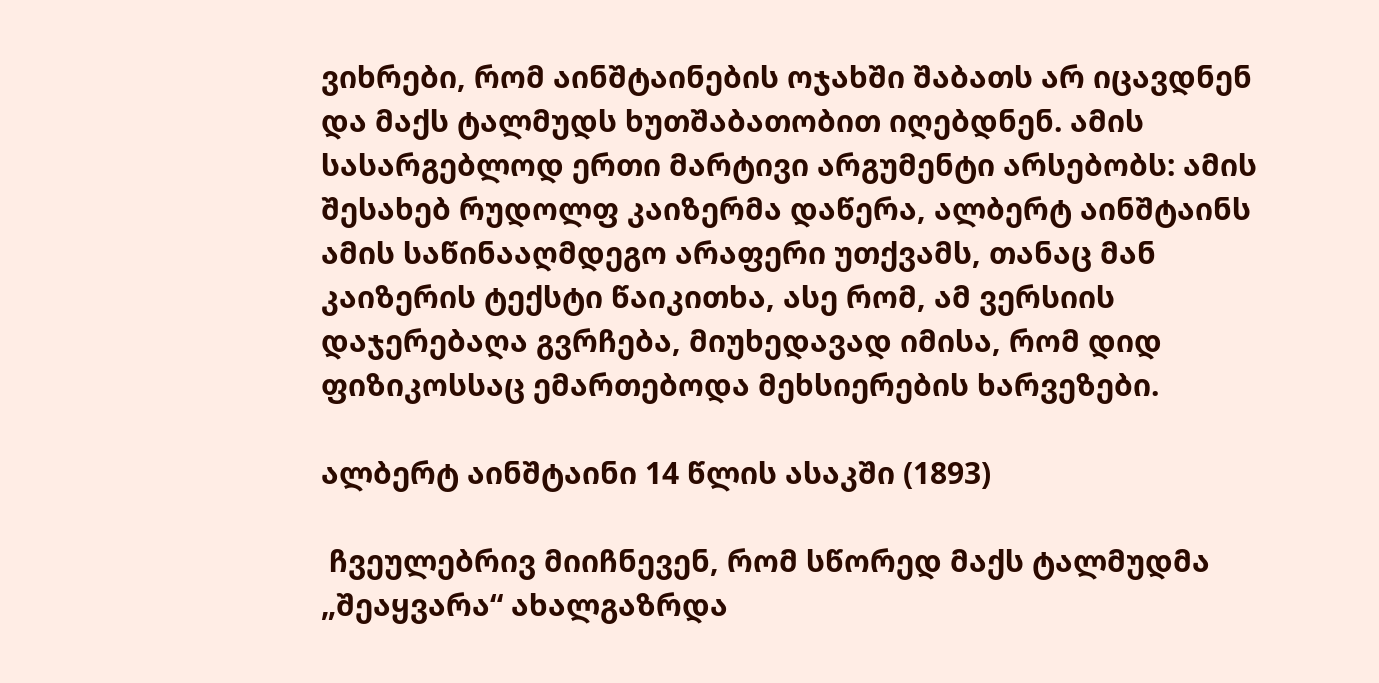ვიხრები, რომ აინშტაინების ოჯახში შაბათს არ იცავდნენ და მაქს ტალმუდს ხუთშაბათობით იღებდნენ. ამის სასარგებლოდ ერთი მარტივი არგუმენტი არსებობს: ამის შესახებ რუდოლფ კაიზერმა დაწერა, ალბერტ აინშტაინს ამის საწინააღმდეგო არაფერი უთქვამს, თანაც მან კაიზერის ტექსტი წაიკითხა, ასე რომ, ამ ვერსიის დაჯერებაღა გვრჩება, მიუხედავად იმისა, რომ დიდ ფიზიკოსსაც ემართებოდა მეხსიერების ხარვეზები.

ალბერტ აინშტაინი 14 წლის ასაკში (1893)

 ჩვეულებრივ მიიჩნევენ, რომ სწორედ მაქს ტალმუდმა „შეაყვარა“ ახალგაზრდა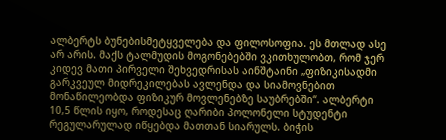ალბერტს ბუნებისმეტყველება და ფილოსოფია. ეს მთლად ასე არ არის. მაქს ტალმუდის მოგონებებში ვკითხულობთ, რომ ჯერ კიდევ მათი პირველი შეხვედრისას აინშტაინი „ფიზიკისადმი გარკვეულ მიდრეკილებას ავლენდა და სიამოვნებით მონაწილეობდა ფიზიკურ მოვლენებზე საუბრებში“. ალბერტი 10,5 წლის იყო, როდესაც ღარიბი პოლონელი სტუდენტი რეგულარულად იწყებდა მათთან სიარულს. ბიჭის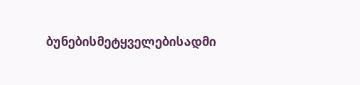ბუნებისმეტყველებისადმი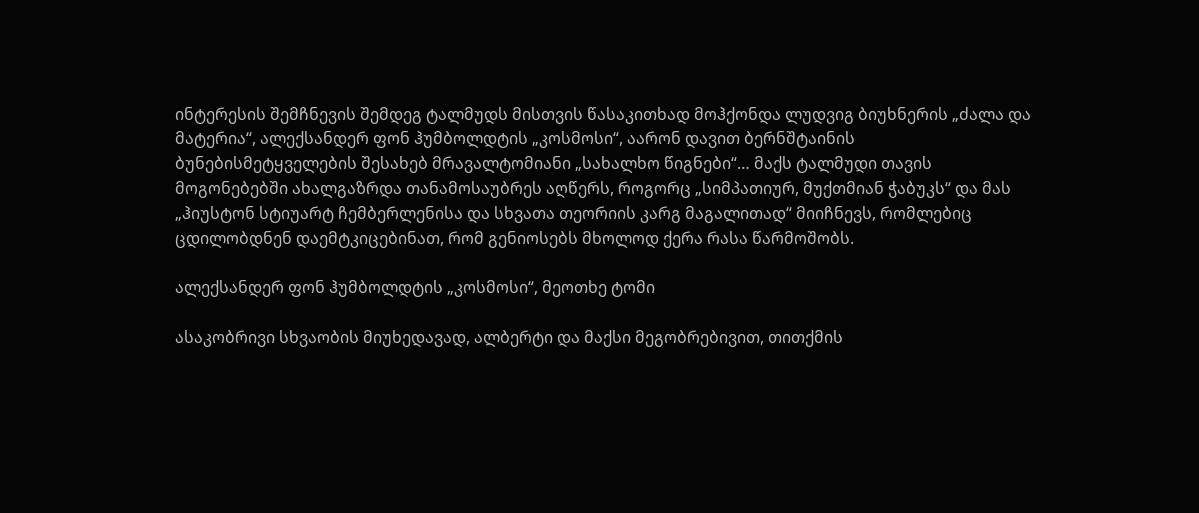ინტერესის შემჩნევის შემდეგ ტალმუდს მისთვის წასაკითხად მოჰქონდა ლუდვიგ ბიუხნერის „ძალა და მატერია“, ალექსანდერ ფონ ჰუმბოლდტის „კოსმოსი“, აარონ დავით ბერნშტაინის ბუნებისმეტყველების შესახებ მრავალტომიანი „სახალხო წიგნები“… მაქს ტალმუდი თავის მოგონებებში ახალგაზრდა თანამოსაუბრეს აღწერს, როგორც „სიმპათიურ, მუქთმიან ჭაბუკს“ და მას „ჰიუსტონ სტიუარტ ჩემბერლენისა და სხვათა თეორიის კარგ მაგალითად“ მიიჩნევს, რომლებიც ცდილობდნენ დაემტკიცებინათ, რომ გენიოსებს მხოლოდ ქერა რასა წარმოშობს.

ალექსანდერ ფონ ჰუმბოლდტის „კოსმოსი“, მეოთხე ტომი

ასაკობრივი სხვაობის მიუხედავად, ალბერტი და მაქსი მეგობრებივით, თითქმის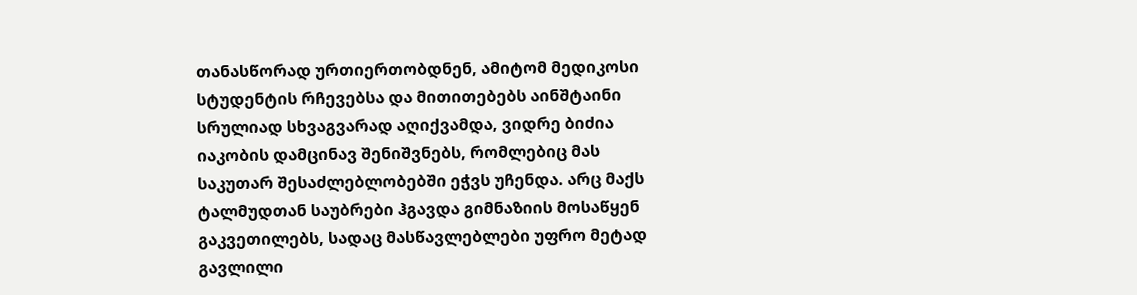თანასწორად ურთიერთობდნენ, ამიტომ მედიკოსი სტუდენტის რჩევებსა და მითითებებს აინშტაინი სრულიად სხვაგვარად აღიქვამდა, ვიდრე ბიძია იაკობის დამცინავ შენიშვნებს, რომლებიც მას საკუთარ შესაძლებლობებში ეჭვს უჩენდა. არც მაქს ტალმუდთან საუბრები ჰგავდა გიმნაზიის მოსაწყენ გაკვეთილებს, სადაც მასწავლებლები უფრო მეტად გავლილი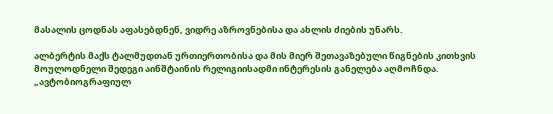მასალის ცოდნას აფასებდნენ, ვიდრე აზროვნებისა და ახლის ძიების უნარს.

ალბერტის მაქს ტალმუდთან ურთიერთობისა და მის მიერ შეთავაზებული წიგნების კითხვის მოულოდნელი შედეგი აინშტაინის რელიგიისადმი ინტერესის განელება აღმოჩნდა. „ავტობიოგრაფიულ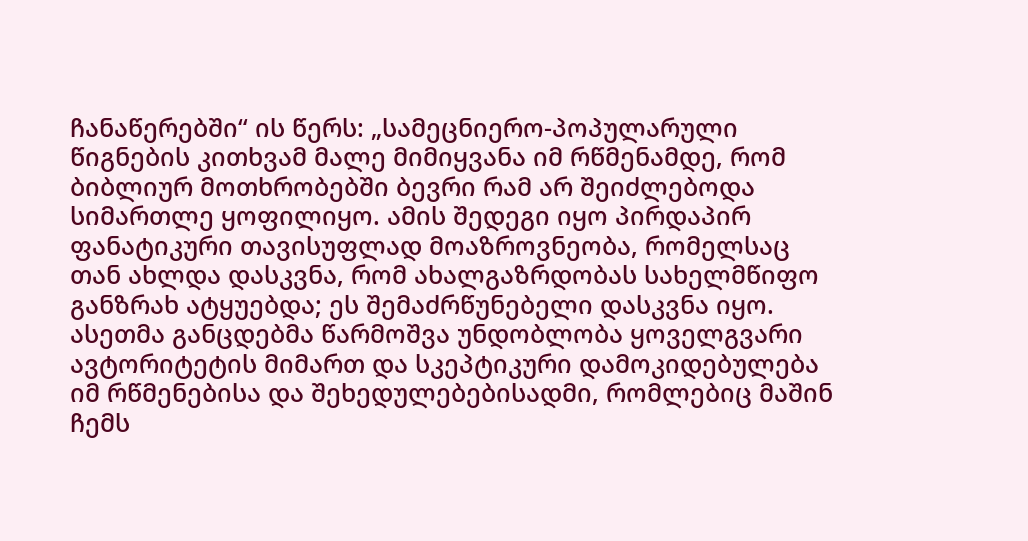ჩანაწერებში“ ის წერს: „სამეცნიერო-პოპულარული წიგნების კითხვამ მალე მიმიყვანა იმ რწმენამდე, რომ ბიბლიურ მოთხრობებში ბევრი რამ არ შეიძლებოდა სიმართლე ყოფილიყო. ამის შედეგი იყო პირდაპირ ფანატიკური თავისუფლად მოაზროვნეობა, რომელსაც თან ახლდა დასკვნა, რომ ახალგაზრდობას სახელმწიფო განზრახ ატყუებდა; ეს შემაძრწუნებელი დასკვნა იყო. ასეთმა განცდებმა წარმოშვა უნდობლობა ყოველგვარი ავტორიტეტის მიმართ და სკეპტიკური დამოკიდებულება იმ რწმენებისა და შეხედულებებისადმი, რომლებიც მაშინ ჩემს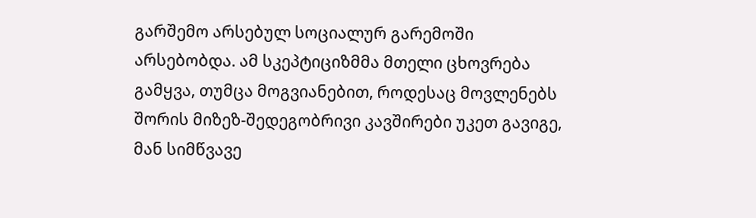გარშემო არსებულ სოციალურ გარემოში არსებობდა. ამ სკეპტიციზმმა მთელი ცხოვრება გამყვა, თუმცა მოგვიანებით, როდესაც მოვლენებს შორის მიზეზ-შედეგობრივი კავშირები უკეთ გავიგე, მან სიმწვავე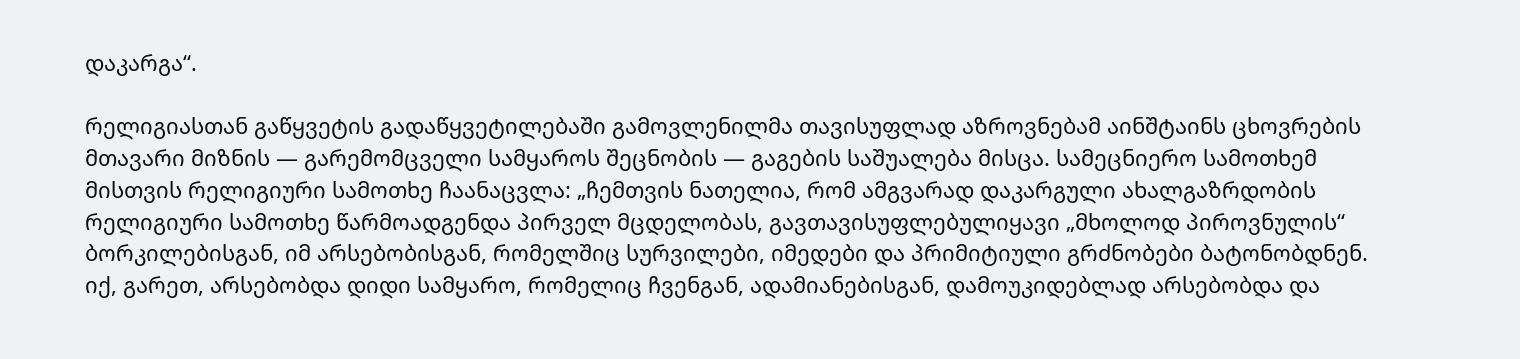დაკარგა“.

რელიგიასთან გაწყვეტის გადაწყვეტილებაში გამოვლენილმა თავისუფლად აზროვნებამ აინშტაინს ცხოვრების მთავარი მიზნის — გარემომცველი სამყაროს შეცნობის — გაგების საშუალება მისცა. სამეცნიერო სამოთხემ მისთვის რელიგიური სამოთხე ჩაანაცვლა: „ჩემთვის ნათელია, რომ ამგვარად დაკარგული ახალგაზრდობის რელიგიური სამოთხე წარმოადგენდა პირველ მცდელობას, გავთავისუფლებულიყავი „მხოლოდ პიროვნულის“ ბორკილებისგან, იმ არსებობისგან, რომელშიც სურვილები, იმედები და პრიმიტიული გრძნობები ბატონობდნენ. იქ, გარეთ, არსებობდა დიდი სამყარო, რომელიც ჩვენგან, ადამიანებისგან, დამოუკიდებლად არსებობდა და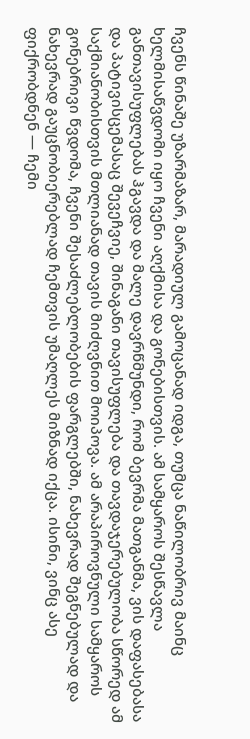ჩვენს წინაშე უზარმაზარ, მარადიულ გამოცანად იდგა, თუმცა ნაწილობრივ მაინც ხელმისაწვდომი იყო ჩვენი აღქმისა და გონებისთვის. ამ სამყაროს შესწავლა განთავისუფლებას ჰგავდა და მალე დავრწმუნდი, რომ ბევრმა მათგანმა, ვის დაფასებასა და პატივისცემასაც შევეჩვიე, შინაგანი თავისუფლება და თავდაჯერებულობა სწორედ ამ საქმიანობისთვის მთლიანად თავის მიძღვნით მოიპოვა. ამ არაპიროვნული სამყაროს გონებრივი წვდომა, ჩვენი შესაძლებლობების ფარგლებში, ნახევრად შეგნებულად და ნახევრად გაუცნობიერებლად ჩემთვის უმაღლეს მიზნად იქცა. ისინი, ვინც ასე ფიქრობდნენ — ჩემი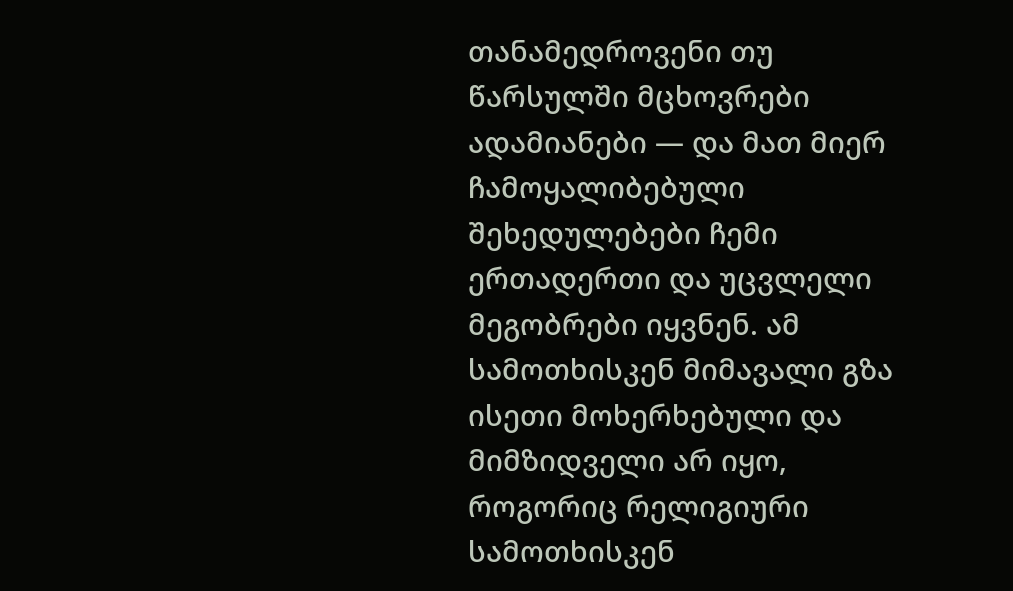თანამედროვენი თუ წარსულში მცხოვრები ადამიანები — და მათ მიერ ჩამოყალიბებული შეხედულებები ჩემი ერთადერთი და უცვლელი მეგობრები იყვნენ. ამ სამოთხისკენ მიმავალი გზა ისეთი მოხერხებული და მიმზიდველი არ იყო, როგორიც რელიგიური სამოთხისკენ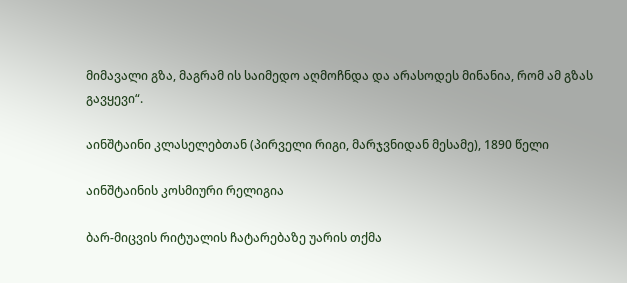მიმავალი გზა, მაგრამ ის საიმედო აღმოჩნდა და არასოდეს მინანია, რომ ამ გზას გავყევი“.

აინშტაინი კლასელებთან (პირველი რიგი, მარჯვნიდან მესამე), 1890 წელი

აინშტაინის კოსმიური რელიგია

ბარ-მიცვის რიტუალის ჩატარებაზე უარის თქმა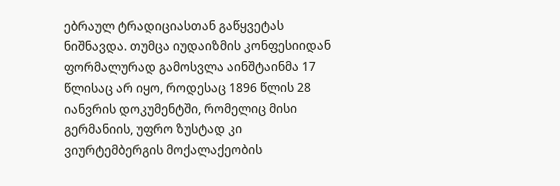ებრაულ ტრადიციასთან გაწყვეტას ნიშნავდა. თუმცა იუდაიზმის კონფესიიდან ფორმალურად გამოსვლა აინშტაინმა 17 წლისაც არ იყო, როდესაც 1896 წლის 28 იანვრის დოკუმენტში, რომელიც მისი გერმანიის, უფრო ზუსტად კი ვიურტემბერგის მოქალაქეობის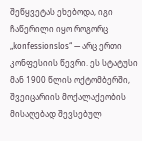შეწყვეტას ეხებოდა, იგი ჩაწერილი იყო როგორც „konfessionslos“ — არც ერთი კონფესიის წევრი. ეს სტატუსი მან 1900 წლის ოქტომბერში, შვეიცარიის მოქალაქეობის მისაღებად შევსებულ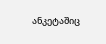ანკეტაშიც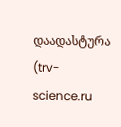დაადასტურა (trv-science.ru